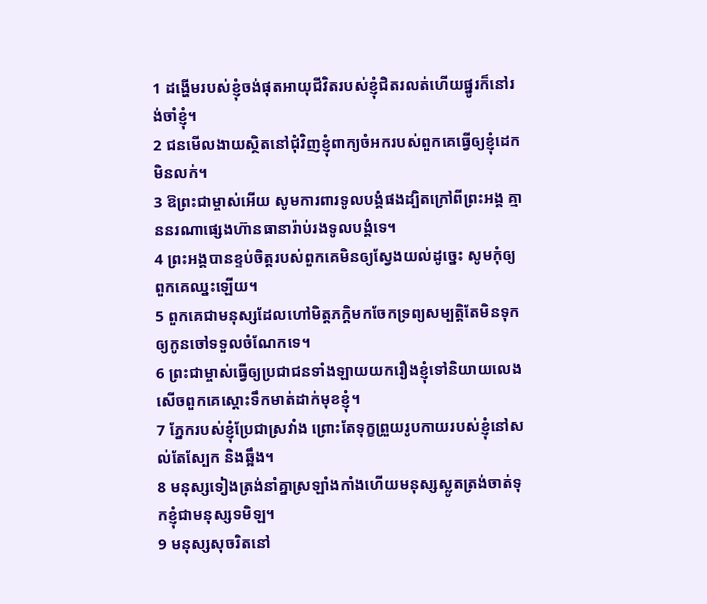1 ដង្ហើមរបស់ខ្ញុំចង់ផុតអាយុជីវិតរបស់ខ្ញុំជិតរលត់ហើយផ្នូរក៏នៅរង់ចាំខ្ញុំ។
2 ជនមើលងាយស្ថិតនៅជុំវិញខ្ញុំពាក្យចំអករបស់ពួកគេធ្វើឲ្យខ្ញុំដេកមិនលក់។
3 ឱព្រះជាម្ចាស់អើយ សូមការពារទូលបង្គំផងដ្បិតក្រៅពីព្រះអង្គ គ្មាននរណាផ្សេងហ៊ានធានារ៉ាប់រងទូលបង្គំទេ។
4 ព្រះអង្គបានខ្ទប់ចិត្តរបស់ពួកគេមិនឲ្យស្វែងយល់ដូច្នេះ សូមកុំឲ្យពួកគេឈ្នះឡើយ។
5 ពួកគេជាមនុស្សដែលហៅមិត្តភក្ដិមកចែកទ្រព្យសម្បត្តិតែមិនទុកឲ្យកូនចៅទទួលចំណែកទេ។
6 ព្រះជាម្ចាស់ធ្វើឲ្យប្រជាជនទាំងឡាយយករឿងខ្ញុំទៅនិយាយលេងសើចពួកគេស្ដោះទឹកមាត់ដាក់មុខខ្ញុំ។
7 ភ្នែករបស់ខ្ញុំប្រែជាស្រវាំង ព្រោះតែទុក្ខព្រួយរូបកាយរបស់ខ្ញុំនៅសល់តែស្បែក និងឆ្អឹង។
8 មនុស្សទៀងត្រង់នាំគ្នាស្រឡាំងកាំងហើយមនុស្សស្លូតត្រង់ចាត់ទុកខ្ញុំជាមនុស្សទមិឡ។
9 មនុស្សសុចរិតនៅ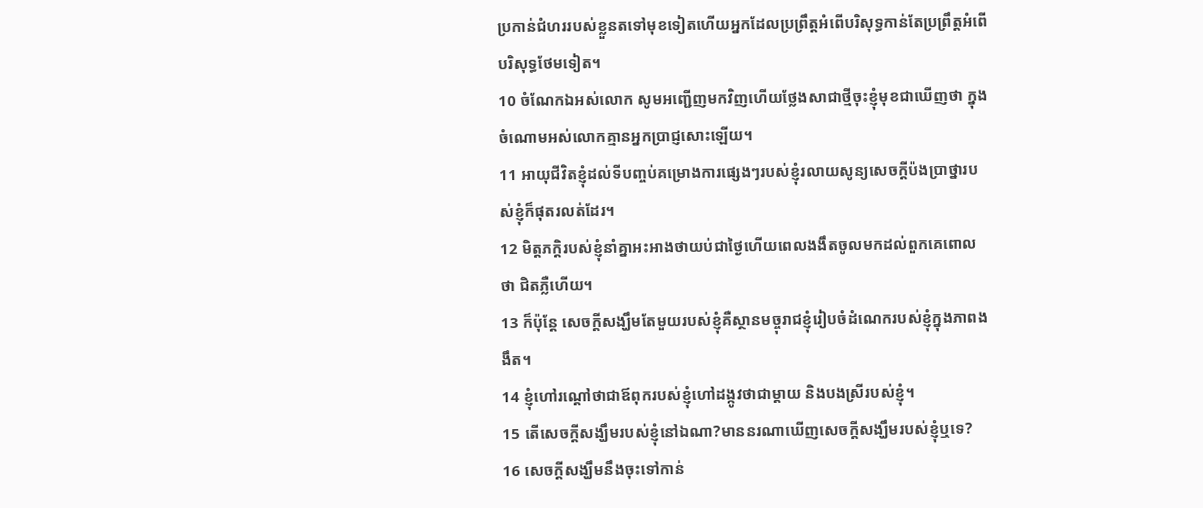ប្រកាន់ជំហររបស់ខ្លួនតទៅមុខទៀតហើយអ្នកដែលប្រព្រឹត្តអំពើបរិសុទ្ធកាន់តែប្រព្រឹត្តអំពើបរិសុទ្ធថែមទៀត។
10 ចំណែកឯអស់លោក សូមអញ្ជើញមកវិញហើយថ្លែងសាជាថ្មីចុះខ្ញុំមុខជាឃើញថា ក្នុងចំណោមអស់លោកគ្មានអ្នកប្រាជ្ញសោះឡើយ។
11 អាយុជីវិតខ្ញុំដល់ទីបញ្ចប់គម្រោងការផ្សេងៗរបស់ខ្ញុំរលាយសូន្យសេចក្ដីប៉ងប្រាថ្នារបស់ខ្ញុំក៏ផុតរលត់ដែរ។
12 មិត្តភក្ដិរបស់ខ្ញុំនាំគ្នាអះអាងថាយប់ជាថ្ងៃហើយពេលងងឹតចូលមកដល់ពួកគេពោលថា ជិតភ្លឺហើយ។
13 ក៏ប៉ុន្តែ សេចក្ដីសង្ឃឹមតែមួយរបស់ខ្ញុំគឺស្ថានមច្ចុរាជខ្ញុំរៀបចំដំណេករបស់ខ្ញុំក្នុងភាពងងឹត។
14 ខ្ញុំហៅរណ្ដៅថាជាឪពុករបស់ខ្ញុំហៅដង្កូវថាជាម្ដាយ និងបងស្រីរបស់ខ្ញុំ។
15 តើសេចក្ដីសង្ឃឹមរបស់ខ្ញុំនៅឯណា?មាននរណាឃើញសេចក្ដីសង្ឃឹមរបស់ខ្ញុំឬទេ?
16 សេចក្ដីសង្ឃឹមនឹងចុះទៅកាន់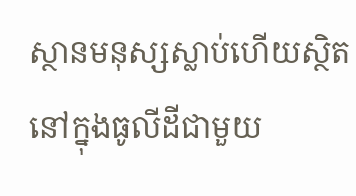ស្ថានមនុស្សស្លាប់ហើយស្ថិតនៅក្នុងធូលីដីជាមួយ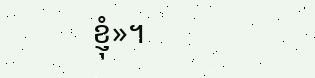ខ្ញុំ»។